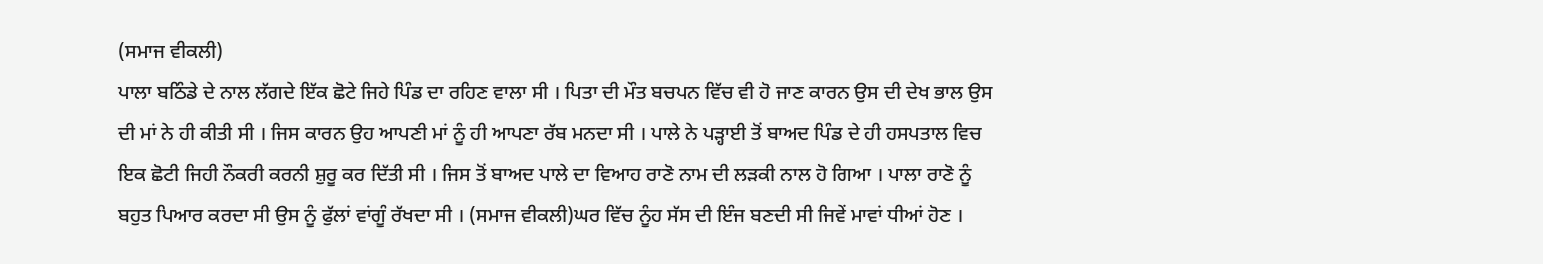(ਸਮਾਜ ਵੀਕਲੀ)
ਪਾਲਾ ਬਠਿੰਡੇ ਦੇ ਨਾਲ ਲੱਗਦੇ ਇੱਕ ਛੋਟੇ ਜਿਹੇ ਪਿੰਡ ਦਾ ਰਹਿਣ ਵਾਲਾ ਸੀ । ਪਿਤਾ ਦੀ ਮੌਤ ਬਚਪਨ ਵਿੱਚ ਵੀ ਹੋ ਜਾਣ ਕਾਰਨ ਉਸ ਦੀ ਦੇਖ ਭਾਲ ਉਸ ਦੀ ਮਾਂ ਨੇ ਹੀ ਕੀਤੀ ਸੀ । ਜਿਸ ਕਾਰਨ ਉਹ ਆਪਣੀ ਮਾਂ ਨੂੰ ਹੀ ਆਪਣਾ ਰੱਬ ਮਨਦਾ ਸੀ । ਪਾਲੇ ਨੇ ਪੜ੍ਹਾਈ ਤੋਂ ਬਾਅਦ ਪਿੰਡ ਦੇ ਹੀ ਹਸਪਤਾਲ ਵਿਚ ਇਕ ਛੋਟੀ ਜਿਹੀ ਨੌਕਰੀ ਕਰਨੀ ਸ਼ੁਰੂ ਕਰ ਦਿੱਤੀ ਸੀ । ਜਿਸ ਤੋਂ ਬਾਅਦ ਪਾਲੇ ਦਾ ਵਿਆਹ ਰਾਣੋ ਨਾਮ ਦੀ ਲੜਕੀ ਨਾਲ ਹੋ ਗਿਆ । ਪਾਲਾ ਰਾਣੋ ਨੂੰ ਬਹੁਤ ਪਿਆਰ ਕਰਦਾ ਸੀ ਉਸ ਨੂੰ ਫੁੱਲਾਂ ਵਾਂਗੂੰ ਰੱਖਦਾ ਸੀ । (ਸਮਾਜ ਵੀਕਲੀ)ਘਰ ਵਿੱਚ ਨੂੰਹ ਸੱਸ ਦੀ ਇੰਜ ਬਣਦੀ ਸੀ ਜਿਵੇਂ ਮਾਵਾਂ ਧੀਆਂ ਹੋਣ ।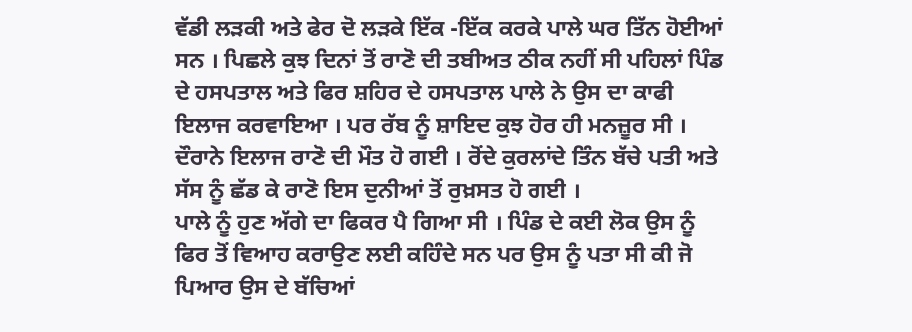ਵੱਡੀ ਲੜਕੀ ਅਤੇ ਫੇਰ ਦੋ ਲੜਕੇ ਇੱਕ -ਇੱਕ ਕਰਕੇ ਪਾਲੇ ਘਰ ਤਿੱਨ ਹੋਈਆਂ ਸਨ । ਪਿਛਲੇ ਕੁਝ ਦਿਨਾਂ ਤੋਂ ਰਾਣੋ ਦੀ ਤਬੀਅਤ ਠੀਕ ਨਹੀਂ ਸੀ ਪਹਿਲਾਂ ਪਿੰਡ ਦੇ ਹਸਪਤਾਲ ਅਤੇ ਫਿਰ ਸ਼ਹਿਰ ਦੇ ਹਸਪਤਾਲ ਪਾਲੇ ਨੇ ਉਸ ਦਾ ਕਾਫੀ ਇਲਾਜ ਕਰਵਾਇਆ । ਪਰ ਰੱਬ ਨੂੰ ਸ਼ਾਇਦ ਕੁਝ ਹੋਰ ਹੀ ਮਨਜ਼ੂਰ ਸੀ । ਦੌਰਾਨੇ ਇਲਾਜ ਰਾਣੋ ਦੀ ਮੌਤ ਹੋ ਗਈ । ਰੋਂਦੇ ਕੁਰਲਾਂਦੇ ਤਿੰਨ ਬੱਚੇ ਪਤੀ ਅਤੇ ਸੱਸ ਨੂੰ ਛੱਡ ਕੇ ਰਾਣੋ ਇਸ ਦੁਨੀਆਂ ਤੋਂ ਰੁਖ਼ਸਤ ਹੋ ਗਈ ।
ਪਾਲੇ ਨੂੰ ਹੁਣ ਅੱਗੇ ਦਾ ਫਿਕਰ ਪੈ ਗਿਆ ਸੀ । ਪਿੰਡ ਦੇ ਕਈ ਲੋਕ ਉਸ ਨੂੰ ਫਿਰ ਤੋਂ ਵਿਆਹ ਕਰਾਉਣ ਲਈ ਕਹਿੰਦੇ ਸਨ ਪਰ ਉਸ ਨੂੰ ਪਤਾ ਸੀ ਕੀ ਜੋ ਪਿਆਰ ਉਸ ਦੇ ਬੱਚਿਆਂ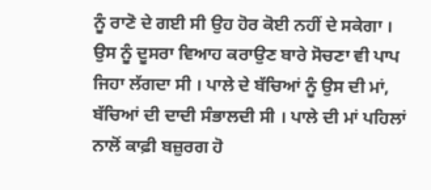ਨੂੰ ਰਾਣੋ ਦੇ ਗਈ ਸੀ ਉਹ ਹੋਰ ਕੋਈ ਨਹੀਂ ਦੇ ਸਕੇਗਾ । ਉਸ ਨੂੰ ਦੂਸਰਾ ਵਿਆਹ ਕਰਾਉਣ ਬਾਰੇ ਸੋਚਣਾ ਵੀ ਪਾਪ ਜਿਹਾ ਲੱਗਦਾ ਸੀ । ਪਾਲੇ ਦੇ ਬੱਚਿਆਂ ਨੂੰ ਉਸ ਦੀ ਮਾਂ, ਬੱਚਿਆਂ ਦੀ ਦਾਦੀ ਸੰਭਾਲਦੀ ਸੀ । ਪਾਲੇ ਦੀ ਮਾਂ ਪਹਿਲਾਂ ਨਾਲੋਂ ਕਾਫ਼ੀ ਬਜ਼ੁਰਗ ਹੋ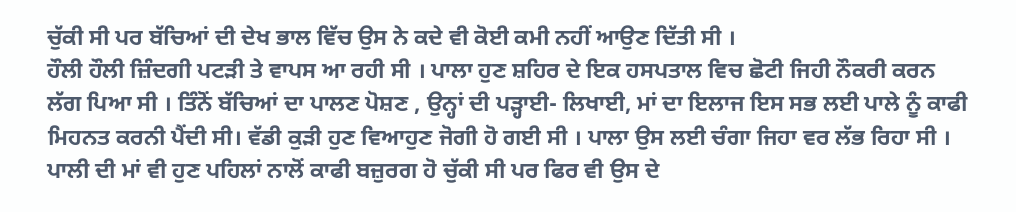ਚੁੱਕੀ ਸੀ ਪਰ ਬੱਚਿਆਂ ਦੀ ਦੇਖ ਭਾਲ ਵਿੱਚ ਉਸ ਨੇ ਕਦੇ ਵੀ ਕੋਈ ਕਮੀ ਨਹੀਂ ਆਉਣ ਦਿੱਤੀ ਸੀ ।
ਹੌਲੀ ਹੌਲੀ ਜ਼ਿੰਦਗੀ ਪਟੜੀ ਤੇ ਵਾਪਸ ਆ ਰਹੀ ਸੀ । ਪਾਲਾ ਹੁਣ ਸ਼ਹਿਰ ਦੇ ਇਕ ਹਸਪਤਾਲ ਵਿਚ ਛੋਟੀ ਜਿਹੀ ਨੌਕਰੀ ਕਰਨ ਲੱਗ ਪਿਆ ਸੀ । ਤਿੰਨੋਂ ਬੱਚਿਆਂ ਦਾ ਪਾਲਣ ਪੋਸ਼ਣ , ਉਨ੍ਹਾਂ ਦੀ ਪੜ੍ਹਾਈ- ਲਿਖਾਈ, ਮਾਂ ਦਾ ਇਲਾਜ ਇਸ ਸਭ ਲਈ ਪਾਲੇ ਨੂੰ ਕਾਫੀ ਮਿਹਨਤ ਕਰਨੀ ਪੈਂਦੀ ਸੀ। ਵੱਡੀ ਕੁੜੀ ਹੁਣ ਵਿਆਹੁਣ ਜੋਗੀ ਹੋ ਗਈ ਸੀ । ਪਾਲਾ ਉਸ ਲਈ ਚੰਗਾ ਜਿਹਾ ਵਰ ਲੱਭ ਰਿਹਾ ਸੀ । ਪਾਲੀ ਦੀ ਮਾਂ ਵੀ ਹੁਣ ਪਹਿਲਾਂ ਨਾਲੋਂ ਕਾਫੀ ਬਜ਼ੁਰਗ ਹੋ ਚੁੱਕੀ ਸੀ ਪਰ ਫਿਰ ਵੀ ਉਸ ਦੇ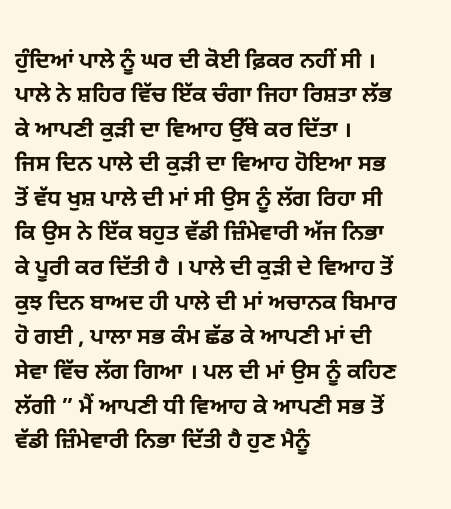ਹੁੰਦਿਆਂ ਪਾਲੇ ਨੂੰ ਘਰ ਦੀ ਕੋਈ ਫ਼ਿਕਰ ਨਹੀਂ ਸੀ । ਪਾਲੇ ਨੇ ਸ਼ਹਿਰ ਵਿੱਚ ਇੱਕ ਚੰਗਾ ਜਿਹਾ ਰਿਸ਼ਤਾ ਲੱਭ ਕੇ ਆਪਣੀ ਕੁੜੀ ਦਾ ਵਿਆਹ ਉੱਥੇ ਕਰ ਦਿੱਤਾ ।
ਜਿਸ ਦਿਨ ਪਾਲੇ ਦੀ ਕੁੜੀ ਦਾ ਵਿਆਹ ਹੋਇਆ ਸਭ ਤੋਂ ਵੱਧ ਖੁਸ਼ ਪਾਲੇ ਦੀ ਮਾਂ ਸੀ ਉਸ ਨੂੰ ਲੱਗ ਰਿਹਾ ਸੀ ਕਿ ਉਸ ਨੇ ਇੱਕ ਬਹੁਤ ਵੱਡੀ ਜ਼ਿੰਮੇਵਾਰੀ ਅੱਜ ਨਿਭਾ ਕੇ ਪੂਰੀ ਕਰ ਦਿੱਤੀ ਹੈ । ਪਾਲੇ ਦੀ ਕੁੜੀ ਦੇ ਵਿਆਹ ਤੋਂ ਕੁਝ ਦਿਨ ਬਾਅਦ ਹੀ ਪਾਲੇ ਦੀ ਮਾਂ ਅਚਾਨਕ ਬਿਮਾਰ ਹੋ ਗਈ , ਪਾਲਾ ਸਭ ਕੰਮ ਛੱਡ ਕੇ ਆਪਣੀ ਮਾਂ ਦੀ ਸੇਵਾ ਵਿੱਚ ਲੱਗ ਗਿਆ । ਪਲ ਦੀ ਮਾਂ ਉਸ ਨੂੰ ਕਹਿਣ ਲੱਗੀ ” ਮੈਂ ਆਪਣੀ ਧੀ ਵਿਆਹ ਕੇ ਆਪਣੀ ਸਭ ਤੋਂ ਵੱਡੀ ਜ਼ਿੰਮੇਵਾਰੀ ਨਿਭਾ ਦਿੱਤੀ ਹੈ ਹੁਣ ਮੈਨੂੰ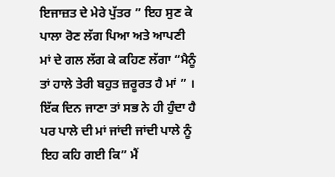ਇਜਾਜ਼ਤ ਦੇ ਮੇਰੇ ਪੁੱਤਰ ” ਇਹ ਸੁਣ ਕੇ ਪਾਲਾ ਰੋਣ ਲੱਗ ਪਿਆ ਅਤੇ ਆਪਣੀ ਮਾਂ ਦੇ ਗਲ ਲੱਗ ਕੇ ਕਹਿਣ ਲੱਗਾ “ਮੈਨੂੰ ਤਾਂ ਹਾਲੇ ਤੇਰੀ ਬਹੁਤ ਜ਼ਰੂਰਤ ਹੈ ਮਾਂ ” ।
ਇੱਕ ਦਿਨ ਜਾਣਾ ਤਾਂ ਸਭ ਨੇ ਹੀ ਹੁੰਦਾ ਹੈ ਪਰ ਪਾਲੇ ਦੀ ਮਾਂ ਜਾਂਦੀ ਜਾਂਦੀ ਪਾਲੇ ਨੂੰ ਇਹ ਕਹਿ ਗਈ ਕਿ” ਮੈਂ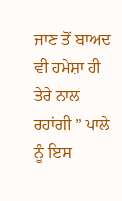ਜਾਣ ਤੋਂ ਬਾਅਦ ਵੀ ਹਮੇਸ਼ਾ ਹੀ ਤੇਰੇ ਨਾਲ ਰਹਾਂਗੀ ” ਪਾਲੇ ਨੂੰ ਇਸ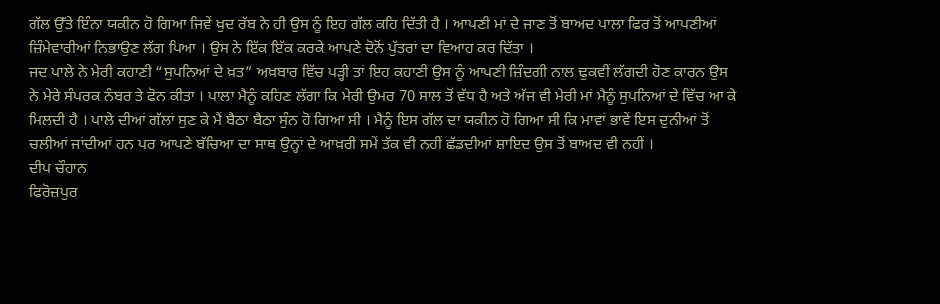ਗੱਲ ਉੱਤੇ ਇੰਨਾ ਯਕੀਨ ਹੋ ਗਿਆ ਜਿਵੇਂ ਖ਼ੁਦ ਰੱਬ ਨੇ ਹੀ ਉਸ ਨੂੰ ਇਹ ਗੱਲ ਕਹਿ ਦਿੱਤੀ ਹੈ । ਆਪਣੀ ਮਾਂ ਦੇ ਜਾਣ ਤੋਂ ਬਾਅਦ ਪਾਲਾ ਫਿਰ ਤੋਂ ਆਪਣੀਆਂ ਜ਼ਿੰਮੇਵਾਰੀਆਂ ਨਿਭਾਉਣ ਲੱਗ ਪਿਆ । ਉਸ ਨੇ ਇੱਕ ਇੱਕ ਕਰਕੇ ਆਪਣੇ ਦੋਨੋਂ ਪੁੱਤਰਾਂ ਦਾ ਵਿਆਹ ਕਰ ਦਿੱਤਾ ।
ਜਦ ਪਾਲੇ ਨੇ ਮੇਰੀ ਕਹਾਣੀ “ਸੁਪਨਿਆਂ ਦੇ ਖ਼ਤ” ਅਖ਼ਬਾਰ ਵਿੱਚ ਪੜ੍ਹੀ ਤਾਂ ਇਹ ਕਹਾਣੀ ਉਸ ਨੂੰ ਆਪਣੀ ਜ਼ਿੰਦਗੀ ਨਾਲ ਢੁਕਵੀਂ ਲੱਗਦੀ ਹੋਣ ਕਾਰਨ ਉਸ ਨੇ ਮੇਰੇ ਸੰਪਰਕ ਨੰਬਰ ਤੇ ਫੋਨ ਕੀਤਾ । ਪਾਲਾ ਮੈਨੂੰ ਕਹਿਣ ਲੱਗਾ ਕਿ ਮੇਰੀ ਉਮਰ 70 ਸਾਲ ਤੋਂ ਵੱਧ ਹੈ ਅਤੇ ਅੱਜ ਵੀ ਮੇਰੀ ਮਾਂ ਮੈਨੂੰ ਸੁਪਨਿਆਂ ਦੇ ਵਿੱਚ ਆ ਕੇ ਮਿਲਦੀ ਹੈ । ਪਾਲੇ ਦੀਆਂ ਗੱਲਾਂ ਸੁਣ ਕੇ ਮੈਂ ਬੈਠਾ ਬੈਠਾ ਸੁੰਨ ਹੋ ਗਿਆ ਸੀ । ਮੈਨੂੰ ਇਸ ਗੱਲ ਦਾ ਯਕੀਨ ਹੋ ਗਿਆ ਸੀ ਕਿ ਮਾਵਾਂ ਭਾਵੇਂ ਇਸ ਦੁਨੀਆਂ ਤੋਂ ਚਲੀਆਂ ਜਾਂਦੀਆਂ ਹਨ ਪਰ ਆਪਣੇ ਬੱਚਿਆ ਦਾ ਸਾਥ ਉਨ੍ਹਾਂ ਦੇ ਆਖ਼ਰੀ ਸਮੇਂ ਤੱਕ ਵੀ ਨਹੀਂ ਛੱਡਦੀਆਂ ਸ਼ਾਇਦ ਉਸ ਤੋਂ ਬਾਅਦ ਵੀ ਨਹੀਂ ।
ਦੀਪ ਚੌਹਾਨ
ਫਿਰੋਜ਼ਪੁਰ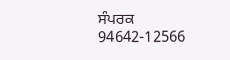ਸੰਪਰਕ 94642-12566